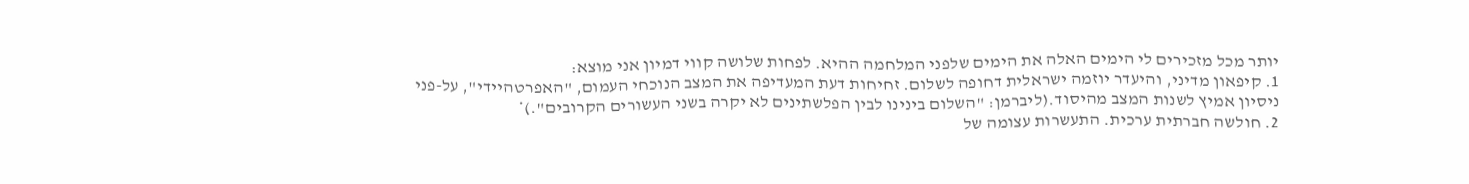יותר מכל מזכירים לי הימים האלה את הימים שלפני המלחמה ההיא. לפחות שלושה קווי דמיון אני מוצא:
1. קיפאון מדיני, והיעדר יוזמה ישראלית דחופה לשלום. זחיחות דעת המעדיפה את המצב הנוכחי העמום, "האפרטהיידי", על-פני ניסיון אמיץ לשנות המצב מהיסוד.(ליברמן: "השלום בינינו לבין הפלשתינים לא יקרה בשני העשורים הקרובים".)*
2. חולשה חברתית ערכית. התעשרות עצומה של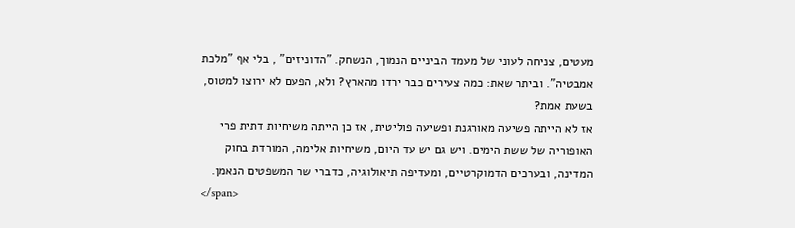מעטים, צניחה לעוני של מעמד הביניים הנמוך, הנשחק. "הדוניזים" , בלי אף "מלכת אמבטיה". וביתר שאת: כמה צעירים כבר ירדו מהארץ? ולא, הפעם לא ירוצו למטוס, בשעת אמת?
אז לא הייתה פשיעה מאורגנת ופשיעה פוליטית, אז כן הייתה משיחיות דתית פרי האופוריה של ששת הימים. ויש גם יש עד היום, משיחיות אלימה, המורדת בחוק המדינה, ובערכים הדמוקרטיים, ומעדיפה תיאולוגיה, כדברי שר המשפטים הנאמן.
</span>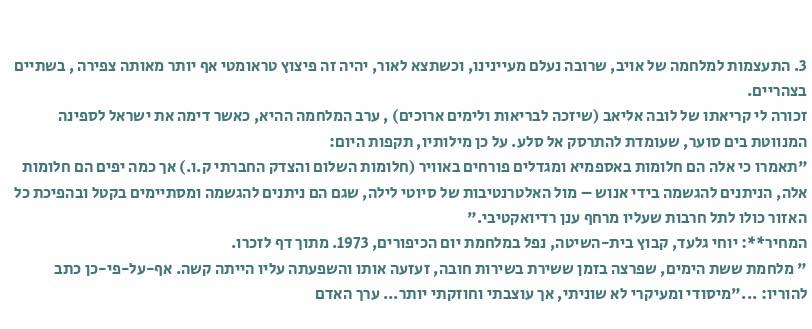3. התעצמות למלחמה של אויב, שרובה נעלם מעיינינו, וכשתצא לאור, יהיה זה פיצוץ טראומטי אף יותר מאותה צפירה , בשתיים בצהריים.
זכורה לי קריאתו של לובה אליאב (שיזכה לבריאות ולימים ארוכים) , ערב המלחמה ההיא, כאשר דימה את ישראל לספינה המנווטת בים סוער, שעומדת להתרסק אל סלע. על כן מילותיו, תקפות היום:
"תאמרו כי אלה הם חלומות באספמיא ומגדלים פורחים באוויר (חלומות השלום והצדק החברתי ק.ו.) אך כמה יפים הם חלומות אלה, הניתנים להגשמה בידי אנוש – מול האלטרנטיבות של סיוטי לילה, שגם הם ניתנים להגשמה ומסתיימים בקטל ובהפיכת כל האזור כולו לתל חרבות שעליו מרחף ענן רדיואקטיבי."
המחיר**: יוחי גלעד, קבוץ בית-השיטה, נפל במלחמת יום הכיפורים, 1973. מתוך דף לזכרו.
" מלחמת ששת הימים, שפרצה בזמן ששירת בשירות חובה, זעזעה אותו והשפעתה עליו הייתה קשה. אף-על-פי-כן כתב להוריו: ..."מיסודי ומעיקרי לא שוניתי, אך עוצבתי וחוזקתי יותר... ערך האדם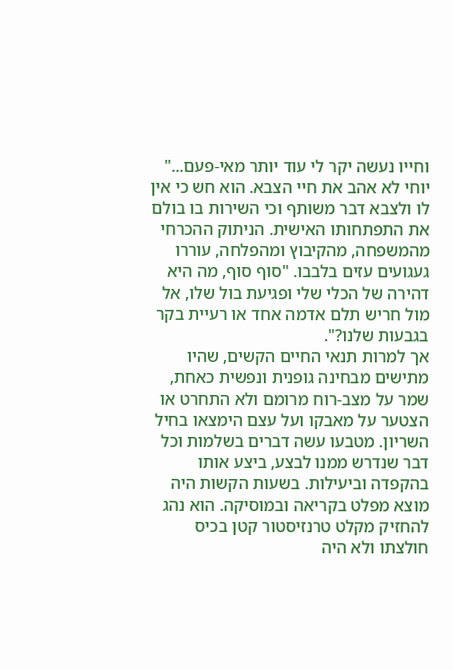וחייו נעשה יקר לי עוד יותר מאי-פעם..." יוחי לא אהב את חיי הצבא. הוא חש כי אין לו ולצבא דבר משותף וכי השירות בו בולם את התפתחותו האישית. הניתוק ההכרחי מהמשפחה, מהקיבוץ ומהפלחה, עוררו געגועים עזים בלבבו. "סוף סוף, מה היא דהירה של הכלי שלי ופגיעת בול שלו, אל מול חריש תלם אדמה אחד או רעיית בקר בגבעות שלנו?".
אך למרות תנאי החיים הקשים, שהיו מתישים מבחינה גופנית ונפשית כאחת, שמר על מצב-רוח מרומם ולא התחרט או הצטער על מאבקו ועל עצם הימצאו בחיל השריון. מטבעו עשה דברים בשלמות וכל דבר שנדרש ממנו לבצע, ביצע אותו בהקפדה וביעילות. בשעות הקשות היה מוצא מפלט בקריאה ובמוסיקה. הוא נהג להחזיק מקלט טרנזיסטור קטן בכיס חולצתו ולא היה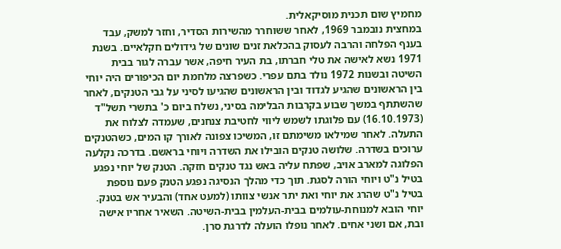מחמיץ שום תכנית מוסיקאלית.
במחצית נובמבר 1969, לאחר ששוחרר מהשירות הסדיר, וחזר למשק, עבד בענף הפלחה והרבה לעסוק בהכלאת זנים שונים של גידולים חקלאיים. בשנת 1971 נשא לאישה את טלי חברתו, בת העיר חיפה, אשר עברה לגור בבית השיטה ובשנות 1972 נולד בתם עפרי. כשפרצה מלחמת יום הכיפורים היה יוחי בין הראשונים שהגיע לגדוד ובין הראשונים שהגיעו לסיני על גבי הטנקים, לאחר שהשתתף במשך שבוע בקרבות הבלימה בסיני, נשלח ביום כ' בתשרי תשל"ד (16.10.1973) עם פלוגתו לשמש ליווי לחטיבת צנחנים, שעמדה לצלוח את התעלה. לאחר שמילאו משימתם זו, המשיכו צפונה לאורך קו המים, כשהטנקים ערוכים בשדרה. שלושה טנקים הובילו את השדרה ויוחי בראשם. בדרכה נקלעה הפלוגה למארב אויב, שפתח עליה באש נגד טנקים חזקה. הטנק של יוחי נפגע בטיל נ"ט ויוחי הורה לסגת. תוך כדי מהלך הנסיגה נפגע הטנק פעם נוספת בטיל נ"ט שהרג את יוחי ואת יתר אנשי צוותו (למעט אחד) והבעיר אש בטנק. יוחי הובא למנוחת-עולמים בבית-העלמין בבית-השיטה. השאיר אחריו אישה ובת, אם ושני אחים. לאחר נופלו הועלה לדרגת סרן.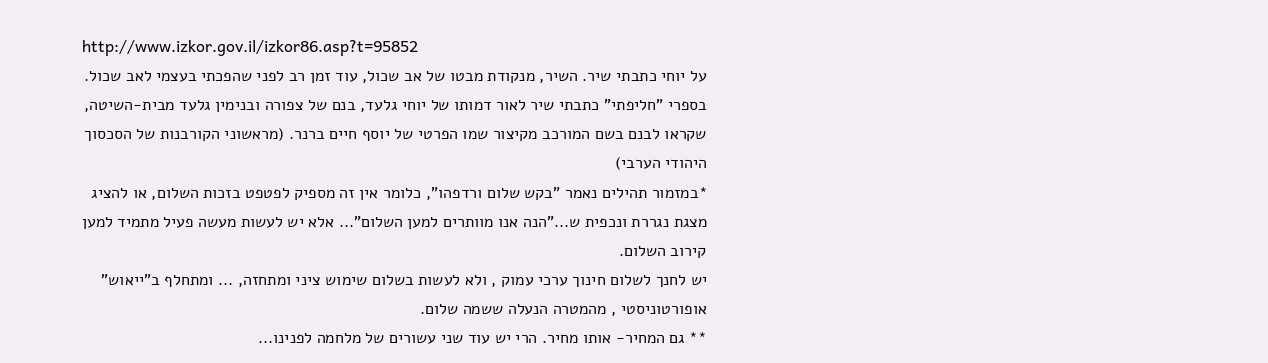http://www.izkor.gov.il/izkor86.asp?t=95852
על יוחי כתבתי שיר. השיר, מנקודת מבטו של אב שכול, עוד זמן רב לפני שהפכתי בעצמי לאב שכול. בספרי "חליפתי" כתבתי שיר לאור דמותו של יוחי גלעד, בנם של צפורה ובנימין גלעד מבית-השיטה, שקראו לבנם בשם המורכב מקיצור שמו הפרטי של יוסף חיים ברנר. (מראשוני הקורבנות של הסכסוך היהודי הערבי)
*במזמור תהילים נאמר "בקש שלום ורדפהו", כלומר אין זה מספיק לפטפט בזכות השלום, או להציג מצגת נגררת ונכפית ש..."הנה אנו מוותרים למען השלום"... אלא יש לעשות מעשה פעיל מתמיד למען קירוב השלום.
יש לחנך לשלום חינוך ערכי עמוק , ולא לעשות בשלום שימוש ציני ומתחזה, ... ומתחלף ב"ייאוש" אופורטוניסטי , מהמטרה הנעלה ששמה שלום.
** גם המחיר- אותו מחיר. הרי יש עוד שני עשורים של מלחמה לפנינו...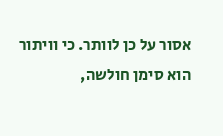אסור על כן לוותר. כי וויתור הוא סימן חולשה,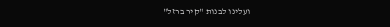ועלינו לבנות "קיר ברזל"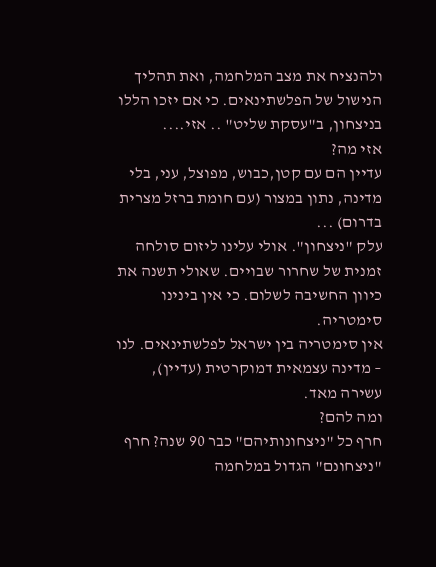ולהנציח את מצב המלחמה, ואת תהליך הנישול של הפלשתינאים. כי אם יזכו הללו בניצחון, ב"עסקת שליט" .. אזי....
אזי מה?
עדיין הם עם קטן,כבוש, מפוצל, עני, בלי מדינה, נתון במצור (עם חומת ברזל מצרית בדרום) ...
עלק "ניצחון". אולי עלינו ליזום סולחה זמנית של שחרור שבויים. שאולי תשנה את כיוון החשיבה לשלום. כי אין בינינו סימטריה.
אין סימטריה בין ישראל לפלשתינאים. לנו – מדינה עצמאית דמוקרטית (עדיין), עשירה מאד.
ומה להם?
חרף כל "ניצחונותיהם" כבר 90 שנה? חרף "ניצחונם" הגדול במלחמה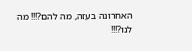האחרונה בעזה, מה להם?!!! מה לנו?!!!